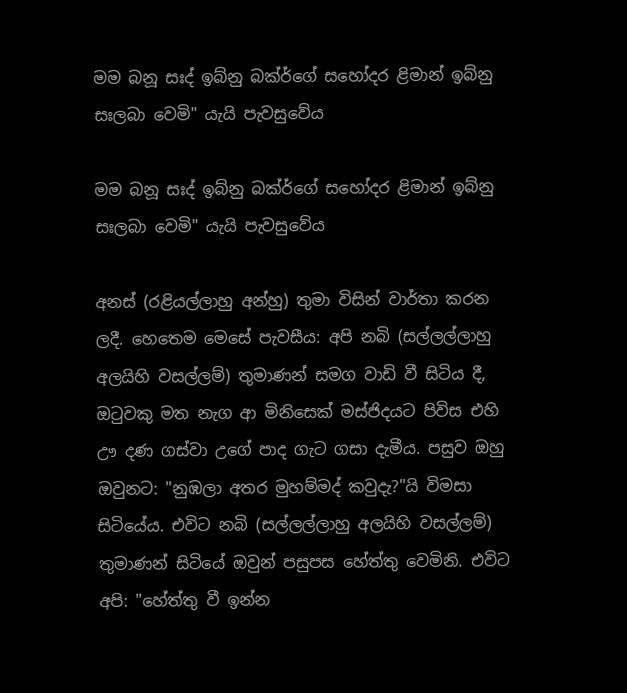මම බනූ සඃද් ඉබ්නු බක්ර්ගේ සහෝදර ළිමාන් ඉබ්නු සඃලබා වෙමි" යැයි පැවසුවේය

මම බනූ සඃද් ඉබ්නු බක්ර්ගේ සහෝදර ළිමාන් ඉබ්නු සඃලබා වෙමි" යැයි පැවසුවේය

අනස් (රළියල්ලාහු අන්හු) තුමා විසින් වාර්තා කරන ලදී. හෙතෙම මෙසේ පැවසීය: අපි නබි (සල්ලල්ලාහු අලයිහි වසල්ලම්) තුමාණන් සමග වාඩි වී සිටිය දී, ඔටුවකු මත නැග ආ මිනිසෙක් මස්ජිදයට පිවිස එහි ඌ දණ ගස්වා උගේ පාද ගැට ගසා දැමීය. පසුව ඔහු ඔවුනට: "නුඹලා අතර මුහම්මද් කවුදැ?"යි විමසා සිටියේය. එවිට නබි (සල්ලල්ලාහු අලයිහි වසල්ලම්) තුමාණන් සිටියේ ඔවුන් පසුපස හේත්තු වෙමිනි. එවිට අපි: "හේත්තු වී ඉන්න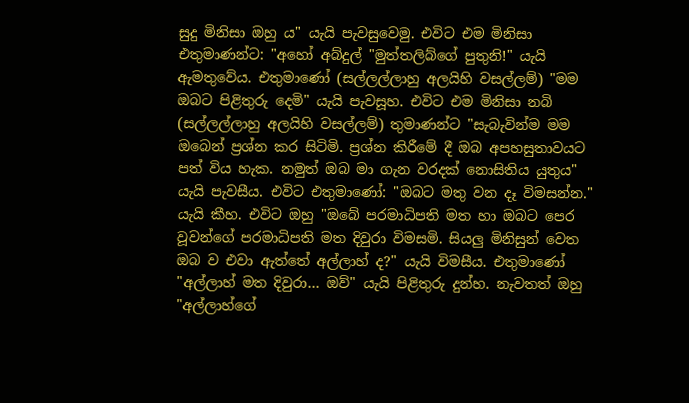සුදු මිනිසා ඔහු ය" යැයි පැවසුවෙමු. එවිට එම මිනිසා එතුමාණන්ට: "අහෝ අබ්දුල් "මුත්තලිබ්ගේ පුතුනි!" යැයි ඇමතුවේය. එතුමාණෝ (සල්ලල්ලාහු අලයිහි වසල්ලම්) "මම ඔබට පිළිතුරු දෙමි" යැයි පැවසූහ. එවිට එම මිනිසා නබි (සල්ලල්ලාහු අලයිහි වසල්ලම්) තුමාණන්ට "සැබැවින්ම මම ඔබෙන් ප්‍රශ්න කර සිටිමි. ප්‍රශ්න කිරීමේ දී ඔබ අපහසුතාවයට පත් විය හැක. නමුත් ඔබ මා ගැන වරදක් නොසිතිය යුතුය" යැයි පැවසීය. එවිට එතුමාණෝ: "ඔබට මතු වන දෑ විමසන්න." යැයි කීහ. එවිට ඔහු "ඔබේ පරමාධිපති මත හා ඔබට පෙර වූවන්ගේ පරමාධිපති මත දිවුරා විමසමි. සියලු මිනිසුන් වෙත ඔබ ව එවා ඇත්තේ අල්ලාහ් ද?" යැයි විමසීය. එතුමාණෝ "අල්ලාහ් මත දිවුරා… ඔව්" යැයි පිළිතුරු දුන්හ. නැවතත් ඔහු "අල්ලාහ්ගේ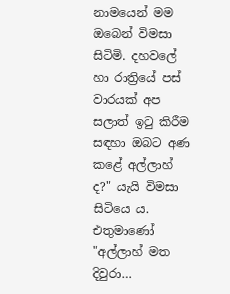නාමයෙන් මම ඔබෙන් විමසා සිටිමි. දහවලේ හා රාත්‍රියේ පස් වාරයක් අප සලාත් ඉටු කිරීම සඳහා ඔබට අණ කළේ අල්ලාහ් ද?" යැයි විමසා සිටියෙ ය. එතුමාණෝ "අල්ලාහ් මත දිවුරා…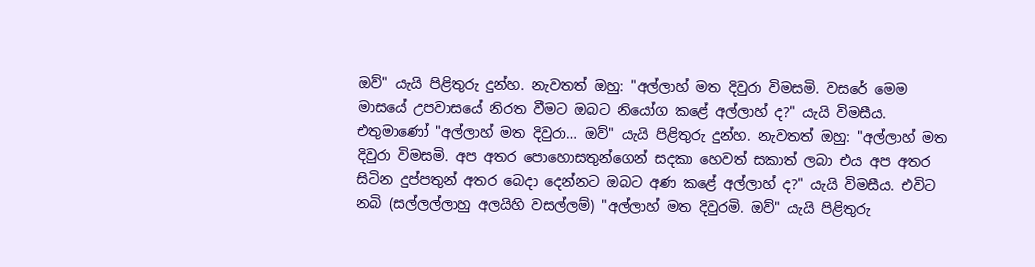ඔව්" යැයි පිළිතුරු දුන්හ. නැවතත් ඔහු: "අල්ලාහ් මත දිවුරා විමසමි. වසරේ මෙම මාසයේ උපවාසයේ නිරත වීමට ඔබට නියෝග කළේ අල්ලාහ් ද?" යැයි විමසීය. එතුමාණෝ "අල්ලාහ් මත දිවුරා… ඔව්" යැයි පිළිතුරු දුන්හ. නැවතත් ඔහු: "අල්ලාහ් මත දිවුරා විමසමි. අප අතර පොහොසතුන්ගෙන් සදකා හෙවත් සකාත් ලබා එය අප අතර සිටින දුප්පතුන් අතර බෙදා දෙන්නට ඔබට අණ කළේ අල්ලාහ් ද?" යැයි විමසීය. එවිට නබි (සල්ලල්ලාහු අලයිහි වසල්ලම්) "අල්ලාහ් මත දිවුරමි. ඔව්" යැයි පිළිතුරු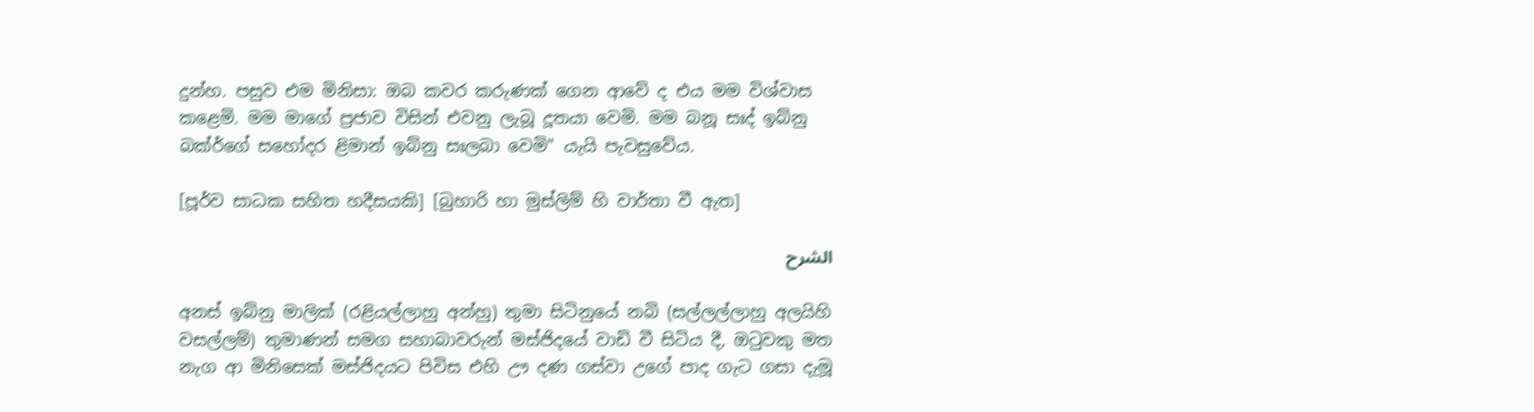දුන්හ. පසුව එම මිනිසා: ඔබ කවර කරුණක් ගෙන ආවේ ද එය මම විශ්වාස කළෙමි. මම මාගේ ප්‍රජාව විසින් එවනු ලැබූ දූතයා වෙමි. මම බනූ සඃද් ඉබ්නු බක්ර්ගේ සහෝදර ළිමාන් ඉබ්නු සඃලබා වෙමි" යැයි පැවසුවේය.

[පූර්ව සාධක සහිත හදීසයකි] [බුහාරි හා මුස්ලිම් හි වාර්තා වී ඇත]

الشرح

අනස් ඉබ්නු මාලික් (රළියල්ලාහු අන්හු) තුමා සිටිනුයේ නබි (සල්ලල්ලාහු අලයිහි වසල්ලම්) තුමාණන් සමග සහාබාවරුන් මස්ජිදයේ වාඩි වී සිටිය දී, ඔටුවකු මත නැග ආ මිනිසෙක් මස්ජිදයට පිවිස එහි ඌ දණ ගස්වා උගේ පාද ගැට ගසා දැමූ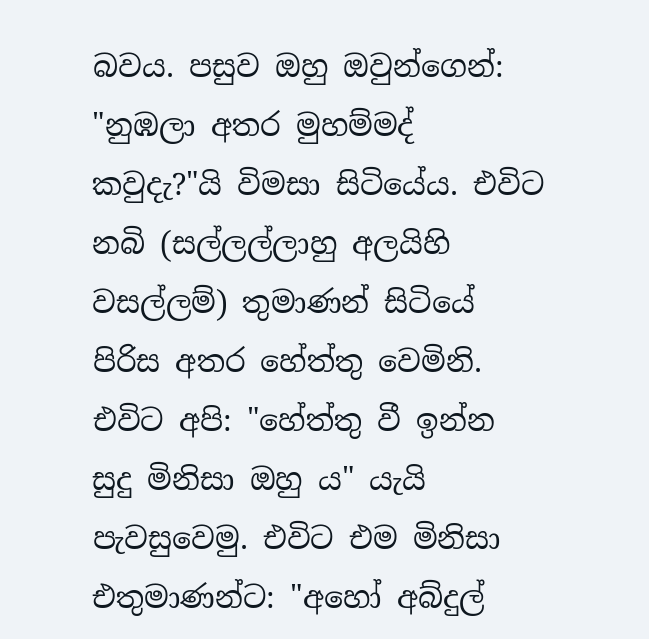බවය. පසුව ඔහු ඔවුන්ගෙන්: "නුඹලා අතර මුහම්මද් කවුදැ?"යි විමසා සිටියේය. එවිට නබි (සල්ලල්ලාහු අලයිහි වසල්ලම්) තුමාණන් සිටියේ පිරිස අතර හේත්තු වෙමිනි. එවිට අපි: "හේත්තු වී ඉන්න සුදු මිනිසා ඔහු ය" යැයි පැවසුවෙමු. එවිට එම මිනිසා එතුමාණන්ට: "අහෝ අබ්දුල්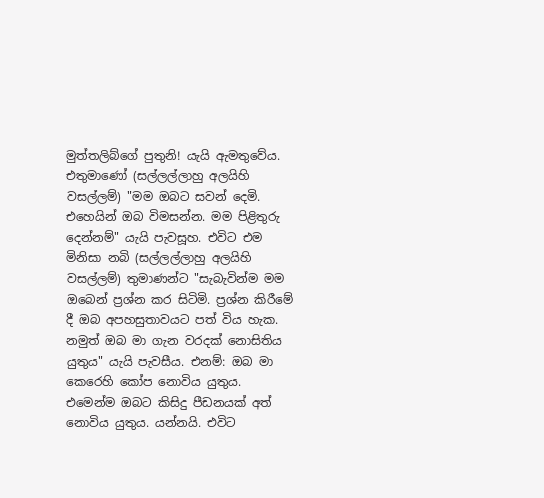මුත්තලිබ්ගේ පුතුනි! යැයි ඇමතුවේය. එතුමාණෝ (සල්ලල්ලාහු අලයිහි වසල්ලම්) "මම ඔබට සවන් දෙමි. එහෙයින් ඔබ විමසන්න. මම පිළිතුරු දෙන්නම්" යැයි පැවසූහ. එවිට එම මිනිසා නබි (සල්ලල්ලාහු අලයිහි වසල්ලම්) තුමාණන්ට "සැබැවින්ම මම ඔබෙන් ප්‍රශ්න කර සිටිමි. ප්‍රශ්න කිරීමේ දී ඔබ අපහසුතාවයට පත් විය හැක. නමුත් ඔබ මා ගැන වරදක් නොසිතිය යුතුය" යැයි පැවසීය. එනම්: ඔබ මා කෙරෙහි කෝප නොවිය යුතුය. එමෙන්ම ඔබට කිසිදු පීඩනයක් අත් නොවිය යුතුය. යන්නයි. එවිට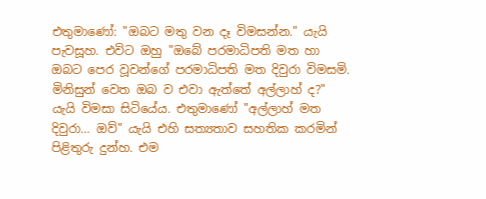එතුමාණෝ: "ඔබට මතු වන දෑ විමසන්න." යැයි පැවසූහ. එවිට ඔහු "ඔබේ පරමාධිපති මත හා ඔබට පෙර වූවන්ගේ පරමාධිපති මත දිවුරා විමසමි. මිනිසුන් වෙත ඔබ ව එවා ඇත්තේ අල්ලාහ් ද?" යැයි විමසා සිටියේය. එතුමාණෝ "අල්ලාහ් මත දිවුරා… ඔව්" යැයි එහි සත්‍යතාව සහතික කරමින් පිළිතුරු දුන්හ. එම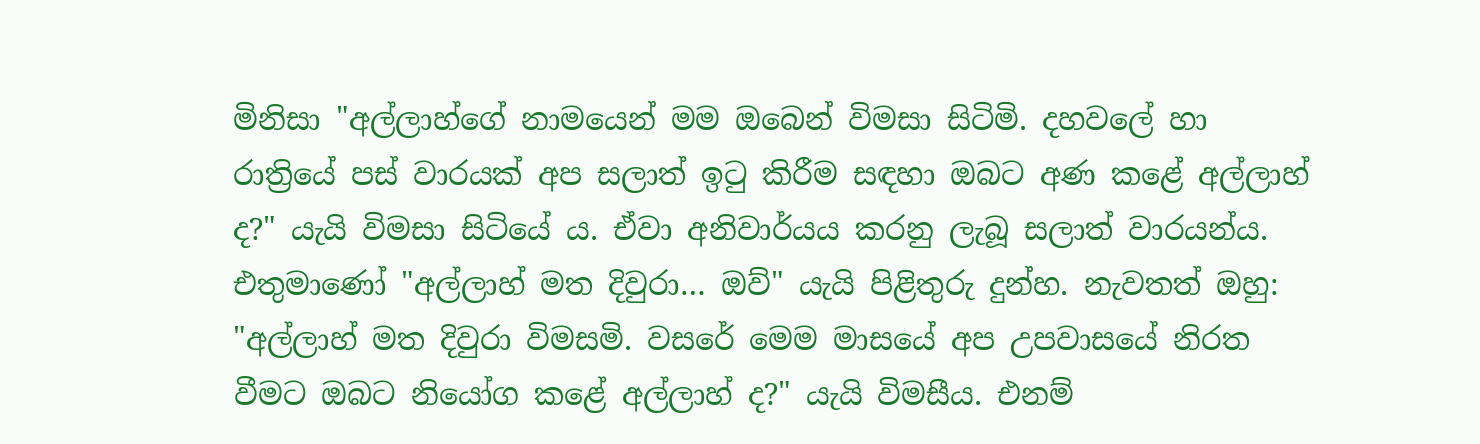මිනිසා "අල්ලාහ්ගේ නාමයෙන් මම ඔබෙන් විමසා සිටිමි. දහවලේ හා රාත්‍රියේ පස් වාරයක් අප සලාත් ඉටු කිරීම සඳහා ඔබට අණ කළේ අල්ලාහ් ද?" යැයි විමසා සිටියේ ය. ඒවා අනිවාර්යය කරනු ලැබූ සලාත් වාරයන්ය. එතුමාණෝ "අල්ලාහ් මත දිවුරා… ඔව්" යැයි පිළිතුරු දුන්හ. නැවතත් ඔහු: "අල්ලාහ් මත දිවුරා විමසමි. වසරේ මෙම මාසයේ අප උපවාසයේ නිරත වීමට ඔබට නියෝග කළේ අල්ලාහ් ද?" යැයි විමසීය. එනම්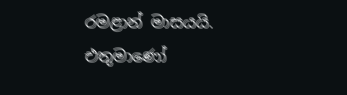රමළාන් මාසයයි. එතුමාණෝ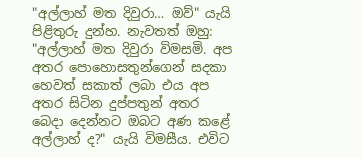"අල්ලාහ් මත දිවුරා… ඔව්" යැයි පිළිතුරු දුන්හ. නැවතත් ඔහු: "අල්ලාහ් මත දිවුරා විමසමි. අප අතර පොහොසතුන්ගෙන් සදකා හෙවත් සකාත් ලබා එය අප අතර සිටින දුප්පතුන් අතර බෙදා දෙන්නට ඔබට අණ කළේ අල්ලාහ් ද?" යැයි විමසීය. එවිට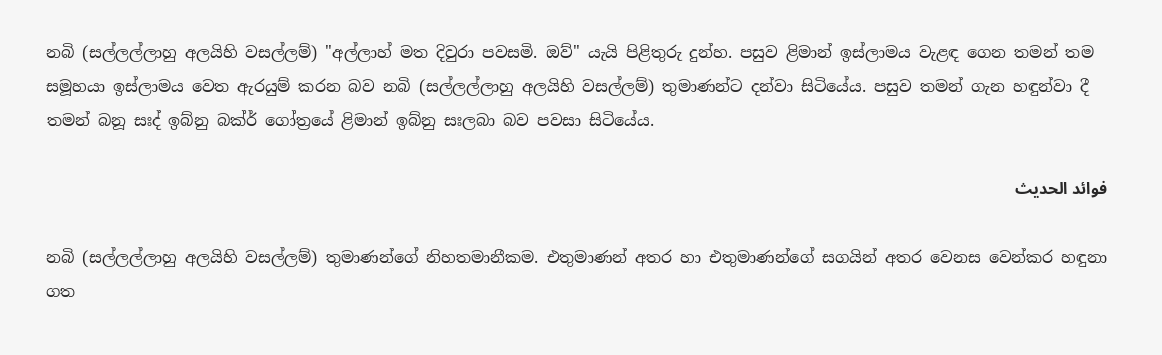නබි (සල්ලල්ලාහු අලයිහි වසල්ලම්) "අල්ලාහ් මත දිවුරා පවසමි. ඔව්" යැයි පිළිතුරු දුන්හ. පසුව ළිමාන් ඉස්ලාමය වැළඳ ගෙන තමන් තම සමූහයා ඉස්ලාමය වෙත ඇරයුම් කරන බව නබි (සල්ලල්ලාහු අලයිහි වසල්ලම්) තුමාණන්ට දන්වා සිටියේය. පසුව තමන් ගැන හඳුන්වා දී තමන් බනූ සඃද් ඉබ්නු බක්ර් ගෝත්‍රයේ ළිමාන් ඉබ්නු සඃලබා බව පවසා සිටියේය.

فوائد الحديث

නබි (සල්ලල්ලාහු අලයිහි වසල්ලම්) තුමාණන්ගේ නිහතමානීකම. එතුමාණන් අතර හා එතුමාණන්ගේ සගයින් අතර වෙනස වෙන්කර හඳුනා ගත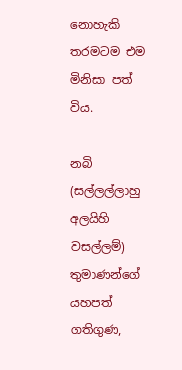නොහැකි තරමටම එම මිනිසා පත් විය.

නබි (සල්ලල්ලාහු අලයිහි වසල්ලම්) තුමාණන්ගේ යහපත් ගතිගුණ,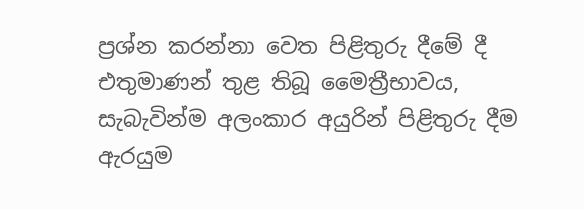ප්‍රශ්න කරන්නා වෙත පිළිතුරු දීමේ දී එතුමාණන් තුළ තිබූ මෛත්‍රීභාවය, සැබැවින්ම අලංකාර අයුරින් පිළිතුරු දීම ඇරයුම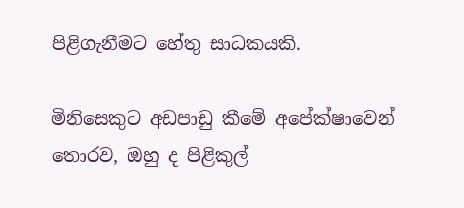පිළිගැනීමට හේතු සාධකයකි.

මිනිසෙකුට අඩපාඩු කීමේ අපේක්ෂාවෙන් තොරව, ඔහු ද පිළිකුල්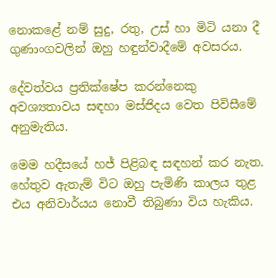නොකළේ නම් සුදු, රතු, උස් හා මිටි යනා දී ගුණාංගවලින් ඔහු හඳුන්වාදීමේ අවසරය.

දේවත්වය ප්‍රතික්ෂේප කරන්නෙකු අවශ්‍යතාවය සඳහා මස්ජිදය වෙත පිවිසීමේ අනුමැතිය.

මෙම හදීසයේ හජ් පිළිබඳ සඳහන් කර නැත. හේතුව ඇතැම් විට ඔහු පැමිණි කාලය තුළ එය අනිවාර්යය නොවී තිබුණා විය හැකිය.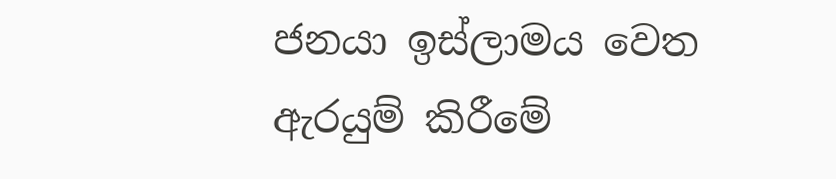ජනයා ඉස්ලාමය වෙත ඇරයුම් කිරීමේ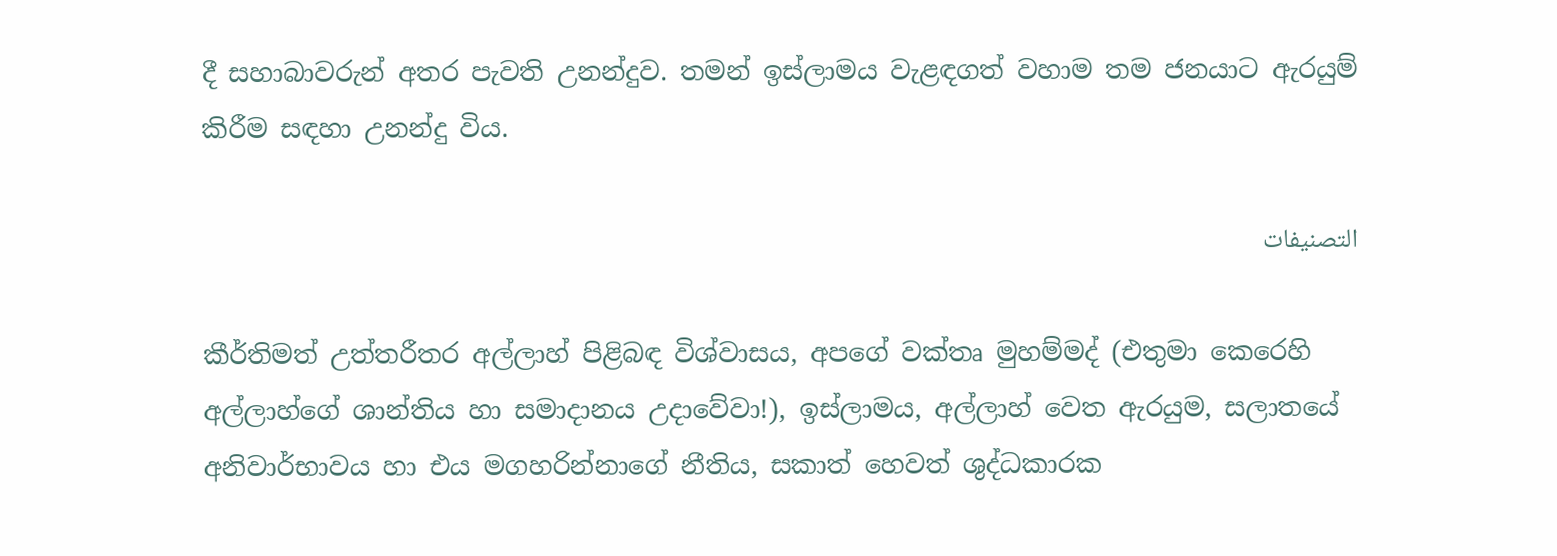දී සහාබාවරුන් අතර පැවති උනන්දුව. තමන් ඉස්ලාමය වැළඳගත් වහාම තම ජනයාට ඇරයුම් කිරීම සඳහා උනන්දු විය.

التصنيفات

කීර්තිමත් උත්තරීතර අල්ලාහ් පිළිබඳ විශ්වාසය, අපගේ වක්තෘ මුහම්මද් (එතුමා කෙරෙහි අල්ලාහ්ගේ ශාන්තිය හා සමාදානය උදාවේවා!), ඉස්ලාමය, අල්ලාහ් වෙත ඇරයුම, සලාතයේ අනිවාර්භාවය හා එය මගහරින්නාගේ නීතිය, සකාත් හෙවත් ශුද්ධකාරක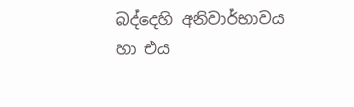බද්දෙහි අනිවාර්භාවය හා එය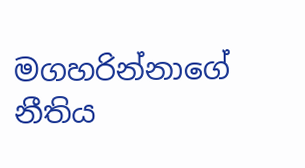මගහරින්නාගේ නීතිය